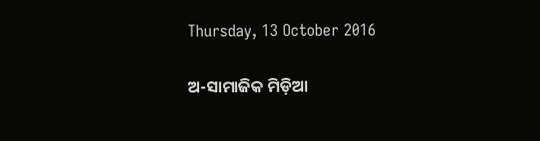Thursday, 13 October 2016

ଅ-ସାମାଜିକ ମିଡ଼ିଆ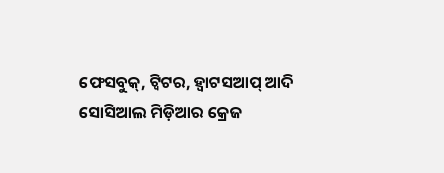ଫେସବୁକ୍, ଟ୍ୱିଟର, ହ୍ୱାଟସଆପ୍ ଆଦି ସୋସିଆଲ ମିଡ଼ିଆର କ୍ରେଜ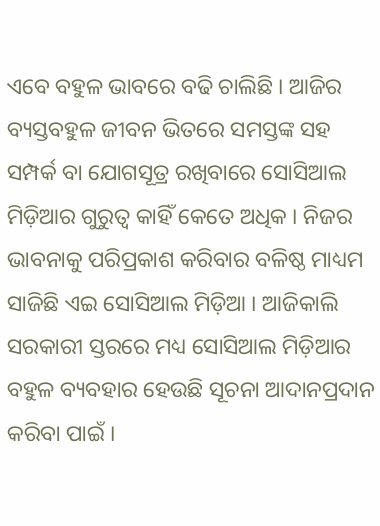ଏବେ ବହୁଳ ଭାବରେ ବଢି ଚାଲିଛି । ଆଜିର ବ୍ୟସ୍ତବହୁଳ ଜୀବନ ଭିତରେ ସମସ୍ତଙ୍କ ସହ ସମ୍ପର୍କ ବା ଯୋଗସୂତ୍ର ରଖିବାରେ ସୋସିଆଲ ମିଡ଼ିଆର ଗୁରୁତ୍ୱ କାହିଁ କେତେ ଅଧିକ । ନିଜର ଭାବନାକୁ ପରିପ୍ରକାଶ କରିବାର ବଳିଷ୍ଠ ମାଧ୍ୟମ ସାଜିଛି ଏଇ ସୋସିଆଲ ମିଡ଼ିଆ । ଆଜିକାଲି ସରକାରୀ ସ୍ତରରେ ମଧ୍ୟ ସୋସିଆଲ ମିଡ଼ିଆର ବହୁଳ ବ୍ୟବହାର ହେଉଛି ସୂଚନା ଆଦାନପ୍ରଦାନ କରିବା ପାଇଁ ।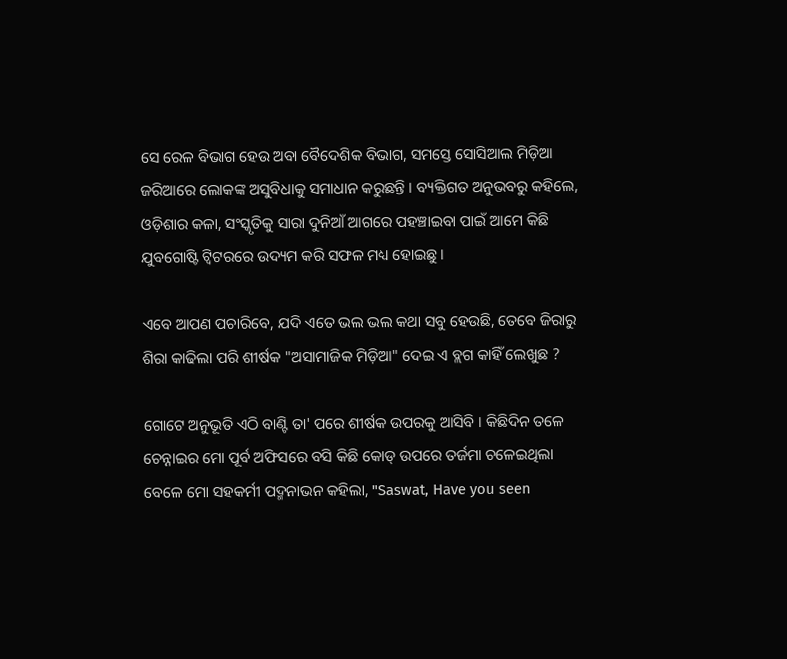ସେ ରେଳ ବିଭାଗ ହେଉ ଅବା ବୈଦେଶିକ ବିଭାଗ, ସମସ୍ତେ ସୋସିଆଲ ମିଡ଼ିଆ ଜରିଆରେ ଲୋକଙ୍କ ଅସୁବିଧାକୁ ସମାଧାନ କରୁଛନ୍ତି । ବ୍ୟକ୍ତିଗତ ଅନୁଭବରୁ କହିଲେ, ଓଡ଼ିଶାର କଳା, ସଂସ୍କୃତିକୁ ସାରା ଦୁନିଆଁ ଆଗରେ ପହଞ୍ଚାଇବା ପାଇଁ ଆମେ କିଛି ଯୁବଗୋଷ୍ଟି ଟ୍ୱିଟରରେ ଉଦ୍ୟମ କରି ସଫଳ ମଧ୍ୟ ହୋଇଛୁ ।

ଏବେ ଆପଣ ପଚାରିବେ, ଯଦି ଏତେ ଭଲ ଭଲ କଥା ସବୁ ହେଉଛି, ତେବେ ଜିରାରୁ ଶିରା କାଢିଲା ପରି ଶୀର୍ଷକ "ଅସାମାଜିକ ମିଡ଼ିଆ" ଦେଇ ଏ ବ୍ଲଗ କାହିଁ ଲେଖୁଛ ?

ଗୋଟେ ଅନୁଭୂତି ଏଠି ବାଣ୍ଟି ତା' ପରେ ଶୀର୍ଷକ ଉପରକୁ ଆସିବି । କିଛିଦିନ ତଳେ ଚେନ୍ନାଇର ମୋ ପୂର୍ବ ଅଫିସରେ ବସି କିଛି କୋଡ୍ ଉପରେ ତର୍ଜମା ଚଳେଇଥିଲା ବେଳେ ମୋ ସହକର୍ମୀ ପଦ୍ମନାଭନ କହିଲା, "Saswat, Have you seen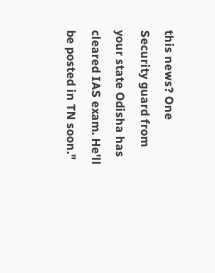this news? One Security guard from your state Odisha has cleared IAS exam. He'll be posted in TN soon."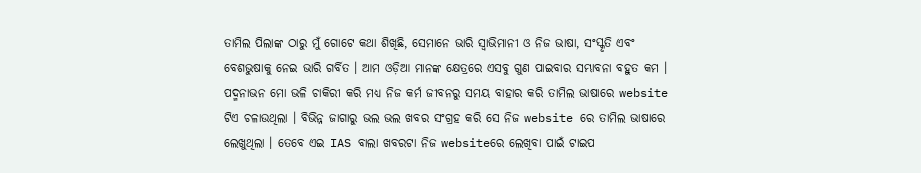ତାମିଲ ପିଲାଙ୍କ ଠାରୁ ମୁଁ ଗୋଟେ କଥା ଶିଖିଛି, ସେମାନେ ଭାରି ସ୍ୱାଭିମାନୀ ଓ ନିଜ ଭାଷା, ସଂସ୍କୃତି ଏବଂ ବେଶଭୁଷାକୁ ନେଇ ଭାରି ଗର୍ବିତ । ଆମ ଓଡ଼ିଆ ମାନଙ୍କ କ୍ଷେତ୍ରରେ ଏସବୁ ଗୁଣ ପାଇବାର ସମ୍ଭାବନା ବହୁତ କମ । ପଦ୍ମନାଭନ ମୋ ଭଳି ଚାକିରୀ କରି ମଧ୍ୟ ନିଜ କର୍ମ ଜୀବନରୁ ସମୟ ବାହାର କରି ତାମିଲ ଭାଷାରେ website ଟିଏ ଚଳାଉଥିଲା । ବିଭିନ୍ନ ଜାଗାରୁ ଭଲ ଭଲ ଖବର ସଂଗ୍ରହ କରି ସେ ନିଜ website ରେ ତାମିଲ ଭାଷାରେ ଲେଖୁଥିଲା । ତେବେ ଏଇ IAS ବାଲା ଖବରଟା ନିଜ websiteରେ ଲେଖିବା ପାଇଁ ଟାଇପ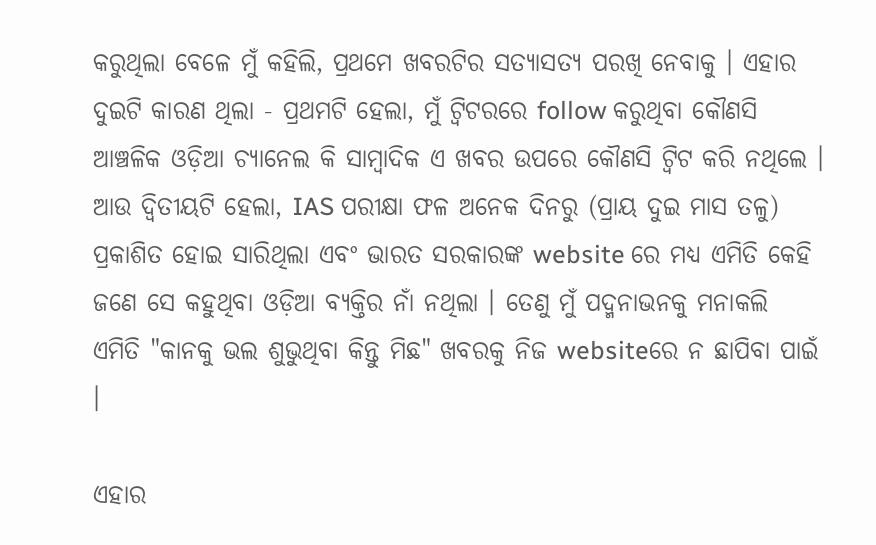କରୁଥିଲା ବେଳେ ମୁଁ କହିଲି, ପ୍ରଥମେ ଖବରଟିର ସତ୍ୟାସତ୍ୟ ପରଖି ନେବାକୁ । ଏହାର ଦୁଇଟି କାରଣ ଥିଲା - ପ୍ରଥମଟି ହେଲା, ମୁଁ ଟ୍ୱିଟରରେ follow କରୁଥିବା କୌଣସି ଆଞ୍ଚଳିକ ଓଡ଼ିଆ ଚ୍ୟାନେଲ କି ସାମ୍ବାଦିକ ଏ ଖବର ଉପରେ କୌଣସି ଟ୍ୱିଟ କରି ନଥିଲେ । ଆଉ ଦ୍ଵିତୀୟଟି ହେଲା, IAS ପରୀକ୍ଷା ଫଳ ଅନେକ ଦିନରୁ (ପ୍ରାୟ ଦୁଇ ମାସ ତଳୁ) ପ୍ରକାଶିତ ହୋଇ ସାରିଥିଲା ଏବଂ ଭାରତ ସରକାରଙ୍କ website ରେ ମଧ୍ୟ ଏମିତି କେହି ଜଣେ ସେ କହୁଥିବା ଓଡ଼ିଆ ବ୍ୟକ୍ତିର ନାଁ ନଥିଲା । ତେଣୁ ମୁଁ ପଦ୍ମନାଭନକୁ ମନାକଲି ଏମିତି "କାନକୁ ଭଲ ଶୁଭୁଥିବା କିନ୍ତୁ ମିଛ" ଖବରକୁ ନିଜ websiteରେ ନ ଛାପିବା ପାଇଁ ।

ଏହାର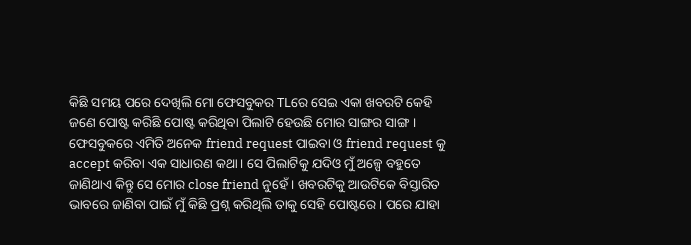କିଛି ସମୟ ପରେ ଦେଖିଲି ମୋ ଫେସବୁକର TLରେ ସେଇ ଏକା ଖବରଟି କେହି ଜଣେ ପୋଷ୍ଟ କରିଛି ପୋଷ୍ଟ କରିଥିବା ପିଲାଟି ହେଉଛି ମୋର ସାଙ୍ଗର ସାଙ୍ଗ । ଫେସବୁକରେ ଏମିତି ଅନେକ friend request ପାଇବା ଓ friend request କୁ accept କରିବା ଏକ ସାଧାରଣ କଥା । ସେ ପିଲାଟିକୁ ଯଦିଓ ମୁଁ ଅଳ୍ପେ ବହୁତେ ଜାଣିଥାଏ କିନ୍ତୁ ସେ ମୋର close friend ନୁହେଁ । ଖବରଟିକୁ ଆଉଟିକେ ବିସ୍ତାରିତ ଭାବରେ ଜାଣିବା ପାଇଁ ମୁଁ କିଛି ପ୍ରଶ୍ନ କରିଥିଲି ତାକୁ ସେହି ପୋଷ୍ଟରେ । ପରେ ଯାହା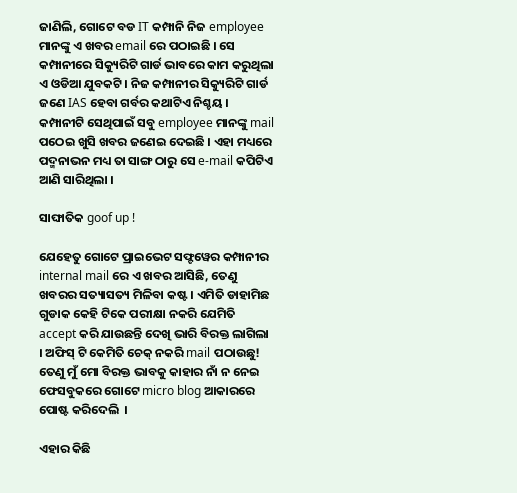ଜାଣିଲି, ଗୋଟେ ବଡ IT କମ୍ପାନି ନିଜ employee ମାନଙ୍କୁ ଏ ଖବର email ରେ ପଠାଇଛି । ସେ କମ୍ପାନୀରେ ସିକ୍ୟୁରିଟି ଗାର୍ଡ ଭାବରେ କାମ କରୁଥିଲା ଏ ଓଡିଆ ଯୁବକଟି । ନିଜ କମ୍ପାନୀର ସିକ୍ୟୁରିଟି ଗାର୍ଡ ଜଣେ IAS ହେବା ଗର୍ବର କଥାଟିଏ ନିଶ୍ଚୟ । କମ୍ପାନୀଟି ସେଥିପାଇଁ ସବୁ employee ମାନଙ୍କୁ mail ପଠେଇ ଖୁସି ଖବର ଜଣେଇ ଦେଇଛି । ଏହା ମଧ୍ୟରେ ପଦ୍ମନାଭନ ମଧ୍ୟ ତା ସାଙ୍ଗ ଠାରୁ ସେ e-mail କପିଟିଏ ଆଣି ସାରିଥିଲା ।

ସାଙ୍ଘାତିକ goof up !

ଯେହେତୁ ଗୋଟେ ପ୍ରାଇଭେଟ ସଫ୍ଟୱେର କମ୍ପାନୀର internal mail ରେ ଏ ଖବର ଆସିଛି, ତେଣୁ ଖବରର ସତ୍ୟାସତ୍ୟ ମିଳିବା କଷ୍ଟ । ଏମିତି ଡାହାମିଛ ଗୁଡାକ କେହି ଟିକେ ପରୀକ୍ଷା ନକରି ଯେମିତି accept କରି ଯାଉଛନ୍ତି ଦେଖି ଭାରି ବିରକ୍ତ ଲାଗିଲା । ଅଫିସ୍ ଟି କେମିତି ଚେକ୍ ନକରି mail ପଠାଉଛୁ! ତେଣୁ ମୁଁ ମୋ ବିରକ୍ତ ଭାବକୁ କାହାର ନାଁ ନ ନେଇ ଫେସବୁକରେ ଗୋଟେ micro blog ଆକାରରେ ପୋଷ୍ଟ କରିଦେଲି  ।

ଏହାର କିଛି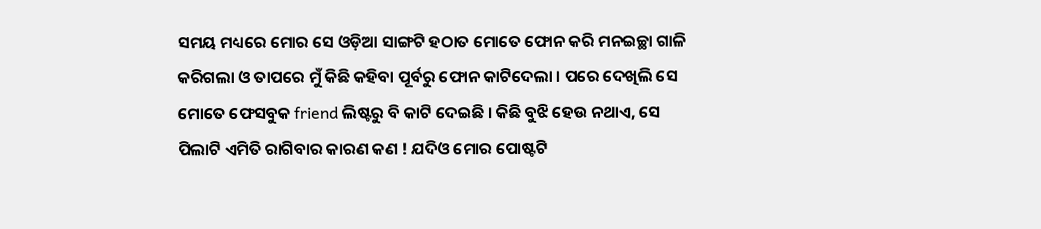ସମୟ ମଧ୍ୟରେ ମୋର ସେ ଓଡ଼ିଆ ସାଙ୍ଗଟି ହଠାତ ମୋତେ ଫୋନ କରି ମନଇଚ୍ଛା ଗାଳି କରିଗଲା ଓ ତାପରେ ମୁଁ କିଛି କହିବା ପୂର୍ବରୁ ଫୋନ କାଟିଦେଲା । ପରେ ଦେଖିଲି ସେ ମୋତେ ଫେସବୁକ friend ଲିଷ୍ଟରୁ ବି କାଟି ଦେଇଛି । କିଛି ବୁଝି ହେଉ ନଥାଏ, ସେ ପିଲାଟି ଏମିତି ରାଗିବାର କାରଣ କଣ ! ଯଦିଓ ମୋର ପୋଷ୍ଟଟି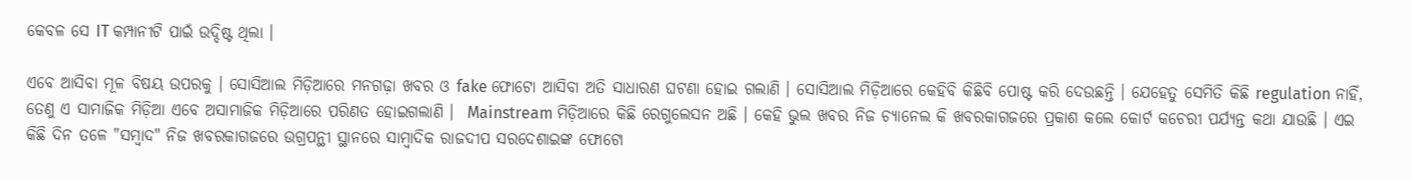କେବଳ ସେ IT କମ୍ପାନୀଟି ପାଇଁ ଉଦ୍ଦିଷ୍ଟ ଥିଲା ।

ଏବେ ଆସିବା ମୂଳ ବିଷୟ ଉପରକୁ । ସୋସିଆଲ ମିଡ଼ିଆରେ ମନଗଢ଼ା ଖବର ଓ fake ଫୋଟୋ ଆସିବା ଅତି ସାଧାରଣ ଘଟଣା ହୋଇ ଗଲାଣି । ସୋସିଆଲ ମିଡ଼ିଆରେ କେହିବି କିଛିବି ପୋଷ୍ଟ କରି ଦେଉଛନ୍ତି । ଯେହେତୁ ସେମିତି କିଛି regulation ନାହିଁ, ତେଣୁ ଏ ସାମାଜିକ ମିଡ଼ିଆ ଏବେ ଅସାମାଜିକ ମିଡ଼ିଆରେ ପରିଣତ ହୋଇଗଲାଣି ।  Mainstream ମିଡ଼ିଆରେ କିଛି ରେଗୁଲେସନ ଅଛି । କେହି ଭୁଲ ଖବର ନିଜ ଚ୍ୟାନେଲ କି ଖବରକାଗଜରେ ପ୍ରକାଶ କଲେ କୋର୍ଟ କଚେରୀ ପର୍ଯ୍ୟନ୍ତ କଥା ଯାଉଛି । ଏଇ କିଛି ଦିନ ତଳେ "ସମ୍ବାଦ" ନିଜ ଖବରକାଗଜରେ ଉଗ୍ରପନ୍ଥୀ ସ୍ଥାନରେ ସାମ୍ବାଦିକ ରାଜଦୀପ ସରଦେଶାଇଙ୍କ ଫୋଟୋ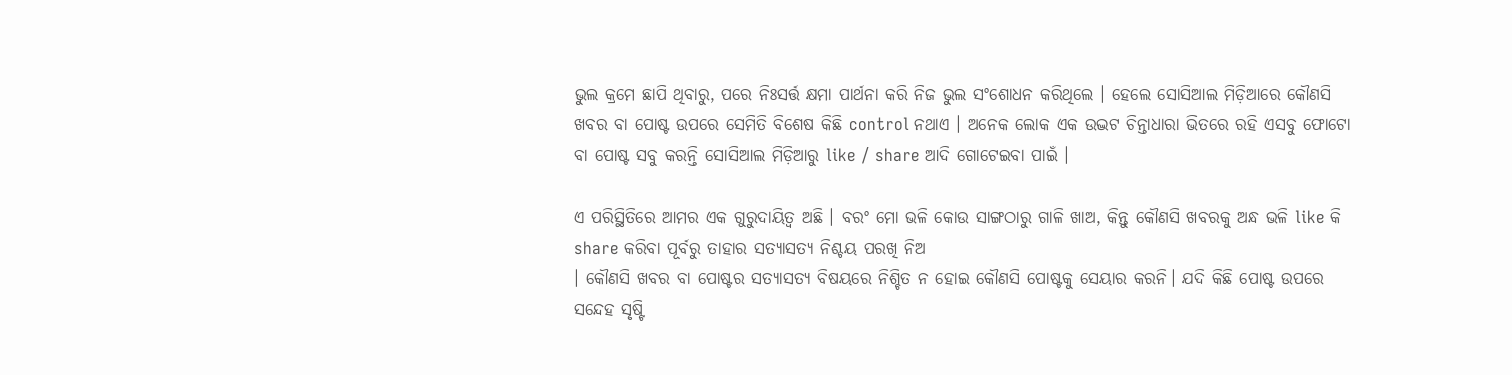ଭୁଲ କ୍ରମେ ଛାପି ଥିବାରୁ, ପରେ ନିଃସର୍ତ୍ତ କ୍ଷମା ପାର୍ଥନା କରି ନିଜ ଭୁଲ ସଂଶୋଧନ କରିଥିଲେ । ହେଲେ ସୋସିଆଲ ମିଡ଼ିଆରେ କୌଣସି ଖବର ବା ପୋଷ୍ଟ ଉପରେ ସେମିତି ବିଶେଷ କିଛି control ନଥାଏ । ଅନେକ ଲୋକ ଏକ ଉଦ୍ଭଟ ଚିନ୍ତାଧାରା ଭିତରେ ରହି ଏସବୁ ଫୋଟୋ ବା ପୋଷ୍ଟ ସବୁ କରନ୍ତି ସୋସିଆଲ ମିଡ଼ିଆରୁ like / share ଆଦି ଗୋଟେଇବା ପାଇଁ ।

ଏ ପରିସ୍ଥିତିରେ ଆମର ଏକ ଗୁରୁଦାୟିତ୍ୱ ଅଛି । ବରଂ ମୋ ଭଳି କୋଉ ସାଙ୍ଗଠାରୁ ଗାଳି ଖାଅ, କିନ୍ତୁ କୌଣସି ଖବରକୁ ଅନ୍ଧ ଭଳି like କି share କରିବା ପୂର୍ବରୁ ତାହାର ସତ୍ୟାସତ୍ୟ ନିଶ୍ଚୟ ପରଖି ନିଅ
। କୌଣସି ଖବର ବା ପୋଷ୍ଟର ସତ୍ୟାସତ୍ୟ ବିଷୟରେ ନିଶ୍ଚିତ ନ ହୋଇ କୌଣସି ପୋଷ୍ଟକୁ ସେୟାର କରନି। ଯଦି କିଛି ପୋଷ୍ଟ ଉପରେ ସନ୍ଦେହ ସୃଷ୍ଟି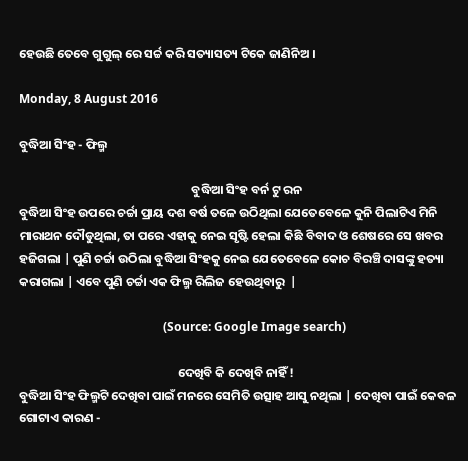ହେଉଛି ତେବେ ଗୁଗୁଲ୍ ରେ ସର୍ଚ୍ଚ କରି ସତ୍ୟାସତ୍ୟ ଟିକେ ଜାଣିନିଅ ।

Monday, 8 August 2016

ବୁଦ୍ଧିଆ ସିଂହ - ଫିଲ୍ମ

                                                              ବୁଦ୍ଧିଆ ସିଂହ ବର୍ନ ଟୁ ରନ
ବୁଦ୍ଧିଆ ସିଂହ ଉପରେ ଚର୍ଚ୍ଚା ପ୍ରାୟ ଦଶ ବର୍ଷ ତଳେ ଉଠିଥିଲା ଯେତେବେଳେ କୁନି ପିଲାଟିଏ ମିନି ମାରାଥନ ଦୌଡୁଥିଲା, ତା ପରେ ଏହାକୁ ନେଇ ସୃଷ୍ଟି ହେଲା କିଛି ବିବାଦ ଓ ଶେଷରେ ସେ ଖବର ହଜିଗଲା | ପୁଣି ଚର୍ଚ୍ଚା ଉଠିଲା ବୁଦ୍ଧିଆ ସିଂହକୁ ନେଇ ଯେତେବେଳେ କୋଚ ବିରଞ୍ଚି ଦାସଙ୍କୁ ହତ୍ୟା କରାଗଲା | ଏବେ ପୁଣି ଚର୍ଚ୍ଚା ଏକ ଫିଲ୍ମ ରିଲିଜ ହେଉଥିବାରୁ  |

                                                (Source: Google Image search)

                                                         ଦେଖିବି କି ଦେଖିବି ନାହିଁ !
ବୁଦ୍ଧିଆ ସିଂହ ଫିଲ୍ମଟି ଦେଖିବା ପାଇଁ ମନରେ ସେମିତି ଉତ୍ସାହ ଆସୁ ନଥିଲା | ଦେଖିବା ପାଇଁ କେବଳ ଗୋଟାଏ କାରଣ -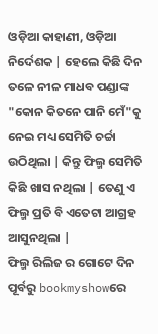ଓଡ଼ିଆ କାହାଣୀ, ଓଡ଼ିଆ ନିର୍ଦେଶକ | ହେଲେ କିଛି ଦିନ ତଳେ ନୀଳ ମାଧବ ପଣ୍ଡାଙ୍କ "କୋନ କିତନେ ପାନି ମେଁ"କୁ ନେଇ ମଧ୍ୟ ସେମିତି ଚର୍ଚ୍ଚା ଉଠିଥିଲା | କିନ୍ତୁ ଫିଲ୍ମ ସେମିତି କିଛି ଖାସ ନଥିଲା | ତେଣୁ ଏ ଫିଲ୍ମ ପ୍ରତି ବି ଏତେଟା ଆଗ୍ରହ ଆସୁନଥିଲା |
ଫିଲ୍ମ ରିଲିଜ ର ଗୋଟେ ଦିନ ପୂର୍ବରୁ bookmyshowରେ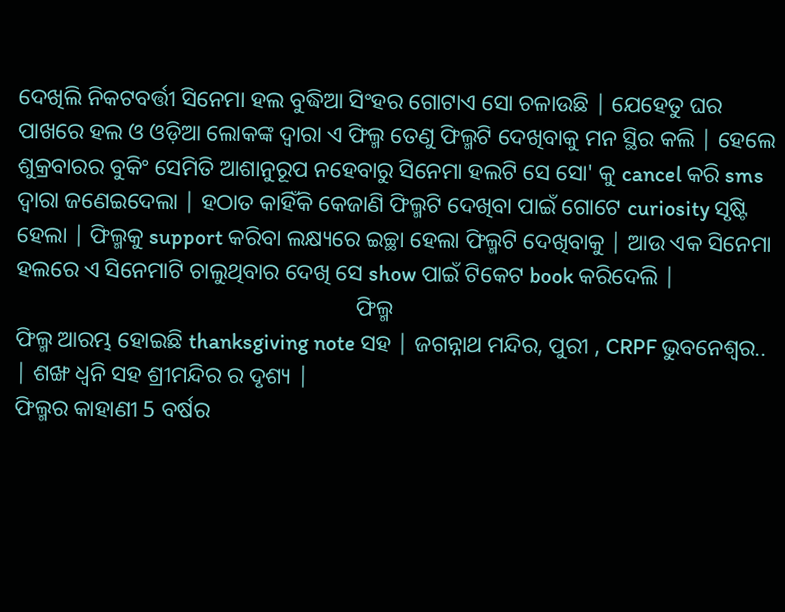ଦେଖିଲି ନିକଟବର୍ତ୍ତୀ ସିନେମା ହଲ ବୁଦ୍ଧିଆ ସିଂହର ଗୋଟାଏ ସୋ ଚଳାଉଛି | ଯେହେତୁ ଘର ପାଖରେ ହଲ ଓ ଓଡ଼ିଆ ଲୋକଙ୍କ ଦ୍ୱାରା ଏ ଫିଲ୍ମ ତେଣୁ ଫିଲ୍ମଟି ଦେଖିବାକୁ ମନ ସ୍ଥିର କଲି | ହେଲେ ଶୁକ୍ରବାରର ବୁକିଂ ସେମିତି ଆଶାନୁରୂପ ନହେବାରୁ ସିନେମା ହଲଟି ସେ ସୋ' କୁ cancel କରି sms ଦ୍ୱାରା ଜଣେଇଦେଲା | ହଠାତ କାହିଁକି କେଜାଣି ଫିଲ୍ମଟି ଦେଖିବା ପାଇଁ ଗୋଟେ curiosity ସୃଷ୍ଟି ହେଲା | ଫିଲ୍ମକୁ support କରିବା ଲକ୍ଷ୍ୟରେ ଇଚ୍ଛା ହେଲା ଫିଲ୍ମଟି ଦେଖିବାକୁ | ଆଉ ଏକ ସିନେମା ହଲରେ ଏ ସିନେମାଟି ଚାଲୁଥିବାର ଦେଖି ସେ show ପାଇଁ ଟିକେଟ book କରିଦେଲି |
                                                            ଫିଲ୍ମ
ଫିଲ୍ମ ଆରମ୍ଭ ହୋଇଛି thanksgiving note ସହ | ଜଗନ୍ନାଥ ମନ୍ଦିର, ପୁରୀ , CRPF ଭୁବନେଶ୍ୱର.. | ଶଙ୍ଖ ଧ୍ୱନି ସହ ଶ୍ରୀମନ୍ଦିର ର ଦୃଶ୍ୟ |
ଫିଲ୍ମର କାହାଣୀ 5 ବର୍ଷର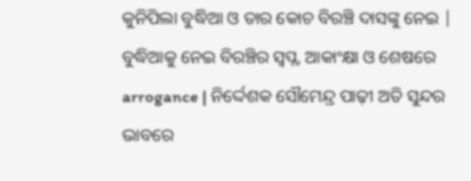କୁନିପିଲା ବୁଦ୍ଧିଆ ଓ ତାର କୋଚ ବିରଞ୍ଚି ଦାସଙ୍କୁ ନେଇ | ବୁଦ୍ଧିଆକୁ ନେଇ ବିରଞ୍ଚିର ସ୍ବପ୍ନ, ଆକାଂକ୍ଷା ଓ ଶେଷରେ arrogance | ନିର୍ଦ୍ଦେଶକ ସୌମେନ୍ଦ୍ର ପାଢ଼ୀ ଅତି ସୁନ୍ଦର ଭାବରେ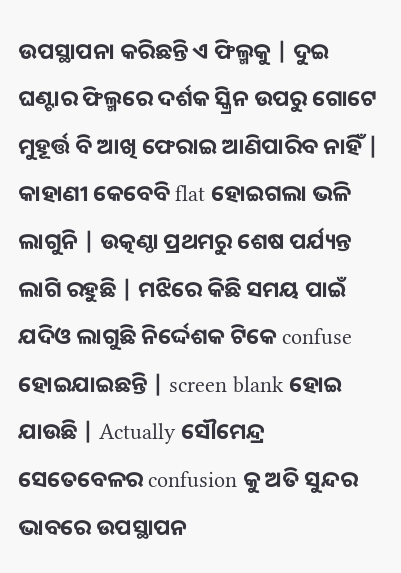ଉପସ୍ଥାପନା କରିଛନ୍ତି ଏ ଫିଲ୍ମକୁ | ଦୁଇ ଘଣ୍ଟାର ଫିଲ୍ମରେ ଦର୍ଶକ ସ୍କ୍ରିନ ଉପରୁ ଗୋଟେ ମୁହୂର୍ତ୍ତ ବି ଆଖି ଫେରାଇ ଆଣିପାରିବ ନାହିଁ | କାହାଣୀ କେବେବି flat ହୋଇଗଲା ଭଳି ଲାଗୁନି | ଉତ୍କଣ୍ଠା ପ୍ରଥମରୁ ଶେଷ ପର୍ଯ୍ୟନ୍ତ ଲାଗି ରହୁଛି | ମଝିରେ କିଛି ସମୟ ପାଇଁ ଯଦିଓ ଲାଗୁଛି ନିର୍ଦ୍ଦେଶକ ଟିକେ confuse ହୋଇଯାଇଛନ୍ତି | screen blank ହୋଇ ଯାଉଛି | Actually ସୌମେନ୍ଦ୍ର ସେତେବେଳର confusion କୁ ଅତି ସୁନ୍ଦର ଭାବରେ ଉପସ୍ଥାପନ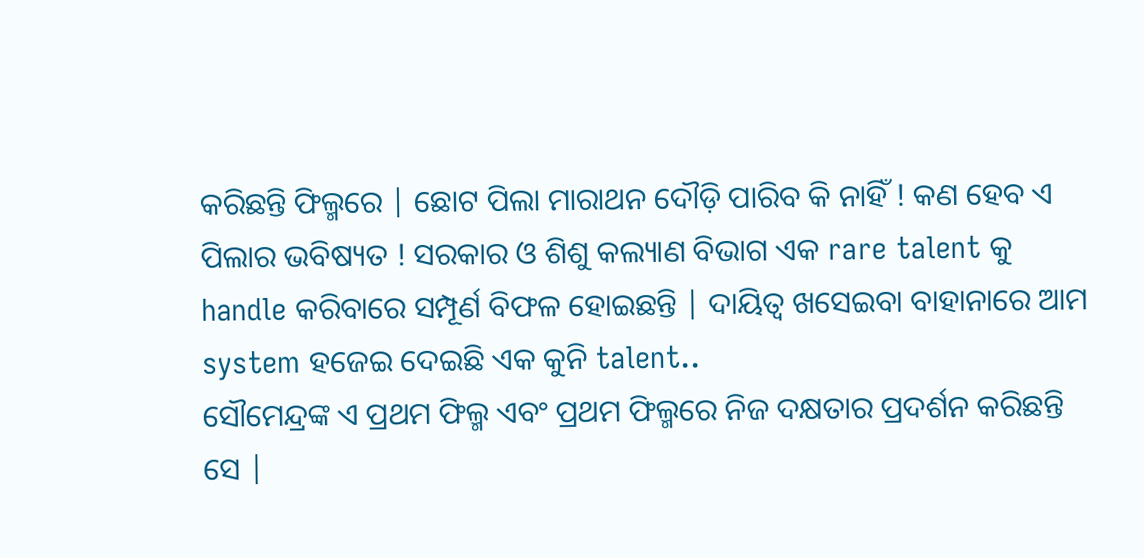କରିଛନ୍ତି ଫିଲ୍ମରେ | ଛୋଟ ପିଲା ମାରାଥନ ଦୌଡ଼ି ପାରିବ କି ନାହିଁ ! କଣ ହେବ ଏ ପିଲାର ଭବିଷ୍ୟତ ! ସରକାର ଓ ଶିଶୁ କଲ୍ୟାଣ ବିଭାଗ ଏକ rare talent କୁ handle କରିବାରେ ସମ୍ପୂର୍ଣ ବିଫଳ ହୋଇଛନ୍ତି | ଦାୟିତ୍ୱ ଖସେଇବା ବାହାନାରେ ଆମ system ହଜେଇ ଦେଇଛି ଏକ କୁନି talent..
ସୌମେନ୍ଦ୍ରଙ୍କ ଏ ପ୍ରଥମ ଫିଲ୍ମ ଏବଂ ପ୍ରଥମ ଫିଲ୍ମରେ ନିଜ ଦକ୍ଷତାର ପ୍ରଦର୍ଶନ କରିଛନ୍ତି ସେ |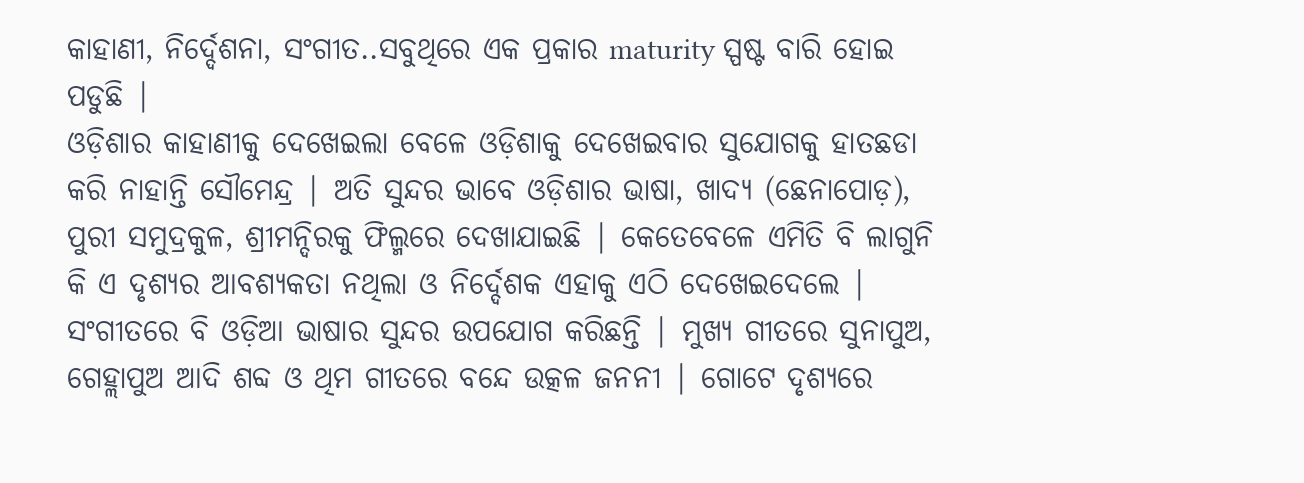କାହାଣୀ, ନିର୍ଦ୍ଦେଶନା, ସଂଗୀତ..ସବୁଥିରେ ଏକ ପ୍ରକାର maturity ସ୍ପଷ୍ଟ ବାରି ହୋଇ ପଡୁଛି |
ଓଡ଼ିଶାର କାହାଣୀକୁ ଦେଖେଇଲା ବେଳେ ଓଡ଼ିଶାକୁ ଦେଖେଇବାର ସୁଯୋଗକୁ ହାତଛଡା କରି ନାହାନ୍ତି ସୌମେନ୍ଦ୍ର | ଅତି ସୁନ୍ଦର ଭାବେ ଓଡ଼ିଶାର ଭାଷା, ଖାଦ୍ୟ (ଛେନାପୋଡ଼), ପୁରୀ ସମୁଦ୍ରକୁଳ, ଶ୍ରୀମନ୍ଦିରକୁ ଫିଲ୍ମରେ ଦେଖାଯାଇଛି | କେତେବେଳେ ଏମିତି ବି ଲାଗୁନି କି ଏ ଦୃଶ୍ୟର ଆବଶ୍ୟକତା ନଥିଲା ଓ ନିର୍ଦ୍ଦେଶକ ଏହାକୁ ଏଠି ଦେଖେଇଦେଲେ | ସଂଗୀତରେ ବି ଓଡ଼ିଆ ଭାଷାର ସୁନ୍ଦର ଉପଯୋଗ କରିଛନ୍ତି | ମୁଖ୍ୟ ଗୀତରେ ସୁନାପୁଅ, ଗେହ୍ଲାପୁଅ ଆଦି ଶବ୍ଦ ଓ ଥିମ ଗୀତରେ ବନ୍ଦେ ଉତ୍କଳ ଜନନୀ | ଗୋଟେ ଦୃଶ୍ୟରେ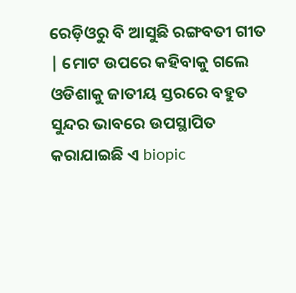ରେଡ଼ିଓରୁ ବି ଆସୁଛି ରଙ୍ଗବତୀ ଗୀତ | ମୋଟ ଉପରେ କହିବାକୁ ଗଲେ ଓଡିଶାକୁ ଜାତୀୟ ସ୍ତରରେ ବହୁତ ସୁନ୍ଦର ଭାବରେ ଉପସ୍ଥାପିତ କରାଯାଇଛି ଏ biopic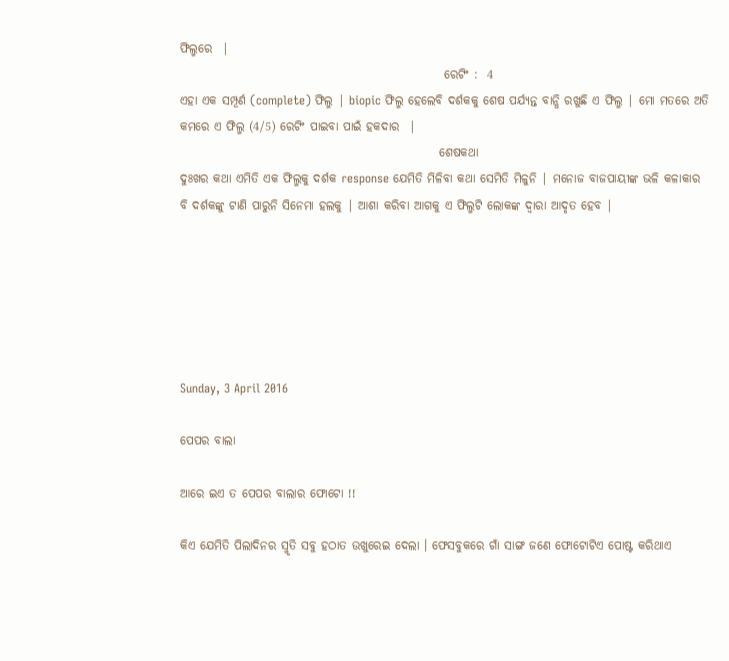ଫିଲ୍ମରେ  |
                                                       ରେଟିଂ :  4
ଏହା ଏକ ସମ୍ପୂର୍ଣ (complete) ଫିଲ୍ମ | biopic ଫିଲ୍ମ ହେଲେବି ଦର୍ଶକକୁ ଶେଷ ପର୍ଯ୍ୟନ୍ତ ବାନ୍ଧି ରଖୁଛି ଏ ଫିଲ୍ମ | ମୋ ମତରେ ଅତି କମରେ ଏ ଫିଲ୍ମ (4/5) ରେଟିଂ ପାଇବା ପାଇଁ ହକଦାର  |
                                                      ଶେଷକଥା
ଦୁଃଖର କଥା ଏମିତି ଏକ ଫିଲ୍ମକୁ ଦର୍ଶକ response ଯେମିତି ମିଳିବା କଥା ସେମିତି ମିଳୁନି | ମନୋଜ ବାଜପାୟୀଙ୍କ ଭଳି କଳାକାର ବି ଦର୍ଶକଙ୍କୁ ଟାଣି ପାରୁନି ସିନେମା ହଲକୁ | ଆଶା କରିବା ଆଗକୁ ଏ ଫିଲ୍ମଟି ଲୋକଙ୍କ ଦ୍ୱାରା ଆଦୃତ ହେବ |






Sunday, 3 April 2016

ପେପର ବାଲା

ଆରେ ଇଏ ତ ପେପର ବାଲାର ଫୋଟୋ !!

କିଏ ଯେମିତି ପିଲାଦିନର ସ୍ମୃତି ସବୁ ହଠାତ ଉଖୁରେଇ ଦେଲା । ଫେସବୁକରେ ଗାଁ ସାଙ୍ଗ ଜଣେ ଫୋଟୋଟିଏ ପୋଷ୍ଟ କରିଥାଏ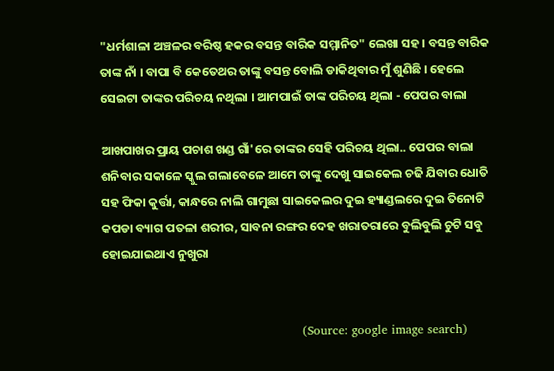"ଧର୍ମଶାଳା ଅଞ୍ଚଳର ବରିଷ୍ଠ ହକର ବସନ୍ତ ବାରିକ ସମ୍ମାନିତ" ଲେଖା ସହ । ବସନ୍ତ ବାରିକ ତାଙ୍କ ନାଁ । ବାପା ବି କେତେଥର ତାଙ୍କୁ ବସନ୍ତ ବୋଲି ଡାକିଥିବାର ମୁଁ ଶୁଣିଛି । ହେଲେ ସେଇଟା ତାଙ୍କର ପରିଚୟ ନଥିଲା । ଆମପାଇଁ ତାଙ୍କ ପରିଚୟ ଥିଲା - ପେପର ବାଲା

ଆଖପାଖର ପ୍ରାୟ ପଚାଶ ଖଣ୍ଡ ଗାଁ'ରେ ତାଙ୍କର ସେହି ପରିଚୟ ଥିଲା.. ପେପର ବାଲା ଶନିବାର ସକାଳେ ସ୍କୁଲ ଗଲାବେଳେ ଆମେ ତାଙ୍କୁ ଦେଖୁ ସାଇକେଲ ଚଢି ଯିବାର ଧୋତି ସହ ଫିକା କୁର୍ତ୍ତା, କାନ୍ଧରେ ନାଲି ଗାମୁଛା ସାଇକେଲର ଦୁଇ ହ୍ୟାଣ୍ଡଲରେ ଦୁଇ ତିନୋଟି କପଡା ବ୍ୟାଗ ପତଳା ଶରୀର, ସାବନା ରଙ୍ଗର ଦେହ ଖରାତରାରେ ବୁଲିବୁଲି ଚୁଟି ସବୁ ହୋଇଯାଇଥାଏ ନୁଖୁରା


                                                  (Source: google image search)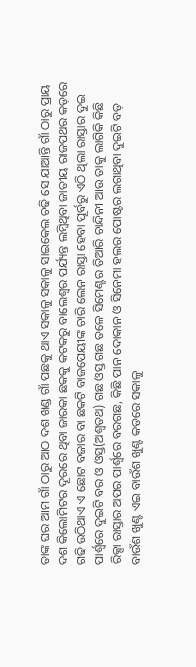ତାଙ୍କ ଘର ଆମ ଗାଁ ଠାରୁ ଆଠ ଦଶ ଖଣ୍ଡ ଗାଁ ପଛକୁ ଥାଏ ସକାଳୁ ସକାଳୁ ସାଇକେଲ ଚଢି ସେ ଯାଆନ୍ତି ଗାଁ ଠାରୁ ପ୍ରାୟ ଦଶ କିଲୋମିଟର ଦୂରରେ ଥିବା ଜାରକା ଛକକୁ କଟକରୁ ବାଲେଶ୍ଵର ପର୍ଯ୍ୟନ୍ତ ଲମ୍ବିଥିବା ଜାତୀୟ ରାଜପଥର କଡ଼ରେ ଗଢି ଉଠିଥାଏ ଏ ଛୋଟ ବଜାର ବା ଛକଟି ବାଜପେୟୀଙ୍କ ଚାରି ଲେନ ରାସ୍ତା ହେବା ପୂର୍ବରୁ ଏଠି ଥିଲା ରାସ୍ତାର ଦୁଇ ପାର୍ଶ୍ଵରେ ଦୁଇଟି ବର ଓ ଓସ୍ତ(ଅଶ୍ୱତଥ) ଗଛ ଓସ୍ତ ଗଛ ତଳେ ସିମେଣ୍ଟର ତିଆରି ଚାନ୍ଦିନୀ ଆଉ ତାକୁ ଲାଗିକି କିଛି ରିକ୍ସା ରାସ୍ତାର ଅପର ପାର୍ଶ୍ଵରେ ବରଗଛ, କିଛି ପାନ ଦୋକାନ ଓ ସିନେମା ହଲର ପୋଷ୍ଟର ଲଗାଥିବା ଦୁଇଟି ବଡ଼ ବାଉଁଶ ଖୁଣ୍ଟ ଏଇ ବାଉଁଶ ଖୁଣ୍ଟ କଡରେ ସକାଳୁ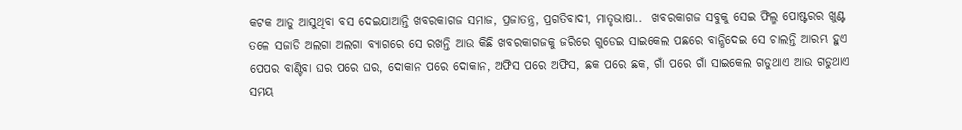କଟକ ଆଡୁ ଆସୁଥିବା ବସ ଦେଇଯାଆନ୍ତି ଖବରକାଗଜ ସମାଜ, ପ୍ରଜାତନ୍ତ୍ର, ପ୍ରଗତିବାଦୀ, ମାତୃଭାଷା..  ଖବରକାଗଜ ସବୁକୁ ସେଇ ଫିଲ୍ମ ପୋଷ୍ଟରର ଖୁଣ୍ଟ ତଳେ ସଜାଡି ଅଲଗା ଅଲଗା ବ୍ୟାଗରେ ସେ ରଖନ୍ତି ଆଉ କିଛି ଖବରକାଗଜକୁ ଜରିରେ ଗୁଡେଇ ସାଇକେଲ ପଛରେ ବାନ୍ଧିଦେଇ ସେ ଚାଲନ୍ତି ଆରମ୍ଭ ହୁଏ ପେପର ବାଣ୍ଟିବା ଘର ପରେ ଘର, ଦୋକାନ ପରେ ଦୋକାନ, ଅଫିସ ପରେ ଅଫିସ, ଛକ ପରେ ଛକ, ଗାଁ ପରେ ଗାଁ ସାଇକେଲ ଗଡୁଥାଏ ଆଉ ଗଡୁଥାଏ ସମୟ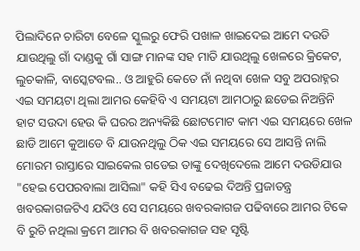ପିଲାଦିନେ ଚାରିଟା ବେଳେ ସ୍କୁଲରୁ ଫେରି ପଖାଳ ଖାଇଦେଇ ଆମେ ଦଉଡି ଯାଉଥିଲୁ ଗାଁ ଦାଣ୍ଡକୁ ଗାଁ ସାଙ୍ଗ ମାନଙ୍କ ସହ ମାତି ଯାଉଥିଲୁ ଖେଳରେ କ୍ରିକେଟ, ଲୁଚକାଳି, ବାସ୍କେଟବଲ.. ଓ ଆହୁରି କେତେ ନାଁ ନଥିବା ଖେଳ ସବୁ ଅପରାହ୍ନର ଏଇ ସମୟଟା ଥିଲା ଆମର କେହିବି ଏ ସମୟଟା ଆମଠାରୁ ଛଡେଇ ନିଅନ୍ତିନି ହାଟ ସଉଦା ହେଉ କି ଘରର ଅନ୍ୟକିଛି ଛୋଟମୋଟ କାମ ଏଇ ସମୟରେ ଖେଳ ଛାଡି ଆମେ କୁଆଡେ ବି ଯାଉନଥିଲୁ ଠିକ ଏଇ ସମୟରେ ସେ ଆସନ୍ତି ନାଲି ମୋରମ ରାସ୍ତାରେ ସାଇକେଲ ଗଡେଇ ତାଙ୍କୁ ଦେଖିଦେଲେ ଆମେ ଦଉଡିଯାଉ "ହେଇ ପେପରବାଲା ଆସିଲା" କହି ସିଏ ବଢେଇ ଦିଅନ୍ତି ପ୍ରଜାତନ୍ତ୍ର ଖବରକାଗଜଟିଏ ଯଦିଓ ସେ ସମୟରେ ଖବରକାଗଜ ପଢିବାରେ ଆମର ଟିକେ ବି ରୁଚି ନଥିଲା କ୍ରମେ ଆମର ବି ଖବରକାଗଜ ସହ ସୃଷ୍ଟି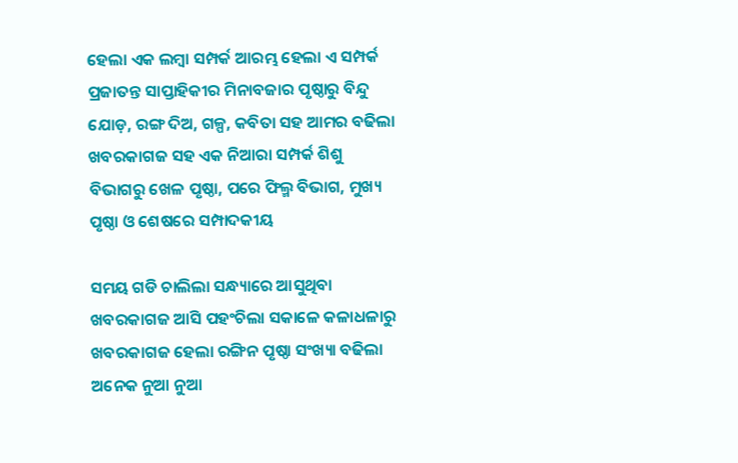ହେଲା ଏକ ଲମ୍ବା ସମ୍ପର୍କ ଆରମ୍ଭ ହେଲା ଏ ସମ୍ପର୍କ ପ୍ରଜାତନ୍ତ ସାପ୍ତାହିକୀର ମିନାବଜାର ପୃଷ୍ଠାରୁ ବିନ୍ଦୁ ଯୋଡ଼, ରଙ୍ଗ ଦିଅ, ଗଳ୍ପ, କବିତା ସହ ଆମର ବଢିଲା ଖବରକାଗଜ ସହ ଏକ ନିଆରା ସମ୍ପର୍କ ଶିଶୁ ବିଭାଗରୁ ଖେଳ ପୃଷ୍ଠା, ପରେ ଫିଲ୍ମ ବିଭାଗ, ମୁଖ୍ୟ ପୃଷ୍ଠା ଓ ଶେଷରେ ସମ୍ପାଦକୀୟ

ସମୟ ଗଡି ଚାଲିଲା ସନ୍ଧ୍ୟାରେ ଆସୁଥିବା ଖବରକାଗଜ ଆସି ପହଂଚିଲା ସକାଳେ କଳାଧଳାରୁ ଖବରକାଗଜ ହେଲା ରଙ୍ଗିନ ପୃଷ୍ଠା ସଂଖ୍ୟା ବଢିଲା ଅନେକ ନୁଆ ନୁଆ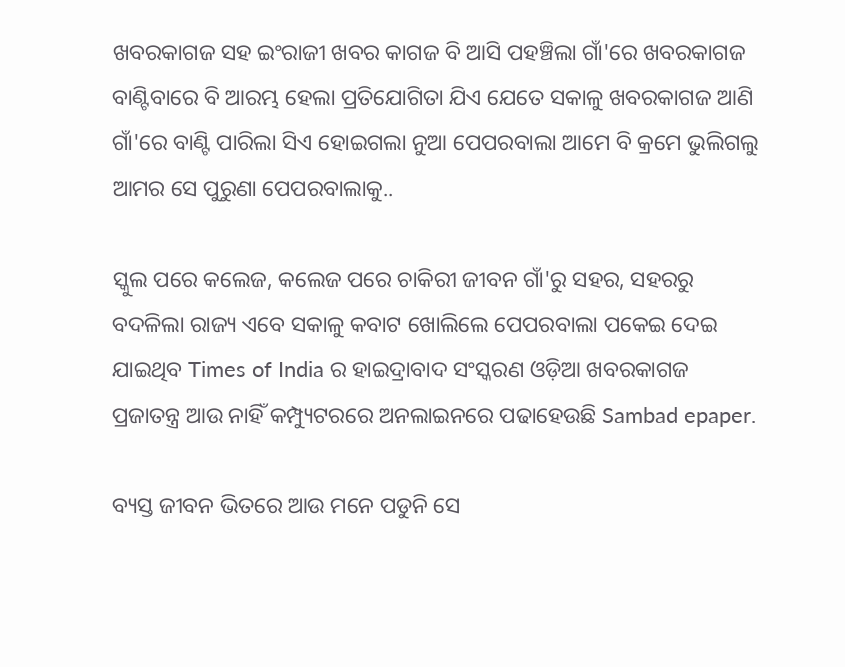ଖବରକାଗଜ ସହ ଇଂରାଜୀ ଖବର କାଗଜ ବି ଆସି ପହଞ୍ଚିଲା ଗାଁ'ରେ ଖବରକାଗଜ ବାଣ୍ଟିବାରେ ବି ଆରମ୍ଭ ହେଲା ପ୍ରତିଯୋଗିତା ଯିଏ ଯେତେ ସକାଳୁ ଖବରକାଗଜ ଆଣି ଗାଁ'ରେ ବାଣ୍ଟି ପାରିଲା ସିଏ ହୋଇଗଲା ନୁଆ ପେପରବାଲା ଆମେ ବି କ୍ରମେ ଭୁଲିଗଲୁ ଆମର ସେ ପୁରୁଣା ପେପରବାଲାକୁ..

ସ୍କୁଲ ପରେ କଲେଜ, କଲେଜ ପରେ ଚାକିରୀ ଜୀବନ ଗାଁ'ରୁ ସହର, ସହରରୁ ବଦଳିଲା ରାଜ୍ୟ ଏବେ ସକାଳୁ କବାଟ ଖୋଲିଲେ ପେପରବାଲା ପକେଇ ଦେଇ ଯାଇଥିବ Times of India ର ହାଇଦ୍ରାବାଦ ସଂସ୍କରଣ ଓଡ଼ିଆ ଖବରକାଗଜ ପ୍ରଜାତନ୍ତ୍ର ଆଉ ନାହିଁ କମ୍ପ୍ୟୁଟରରେ ଅନଲାଇନରେ ପଢାହେଉଛି Sambad epaper.

ବ୍ୟସ୍ତ ଜୀବନ ଭିତରେ ଆଉ ମନେ ପଡୁନି ସେ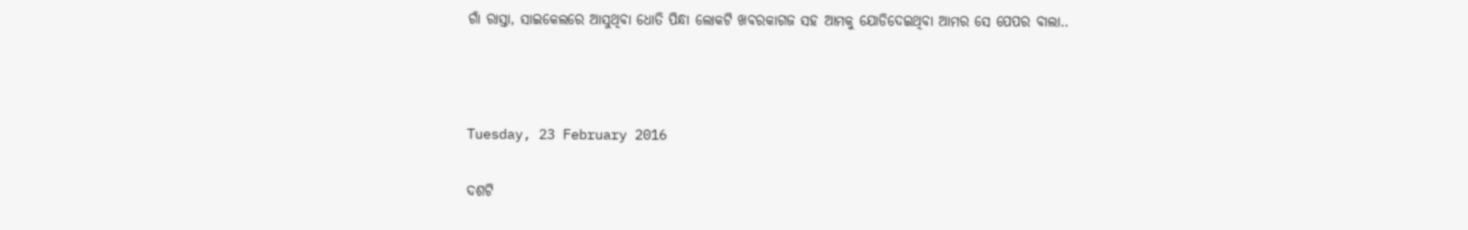ଗାଁ ରାସ୍ତା, ସାଇକେଲରେ ଆସୁଥିବା ଧୋତି ପିନ୍ଧା ଲୋକଟି ଖବରକାଗଜ ସହ ଆମକୁ ଯୋଡିଦେଇଥିବା ଆମର ସେ ପେପର ବାଲା..



Tuesday, 23 February 2016

ଦଶଟି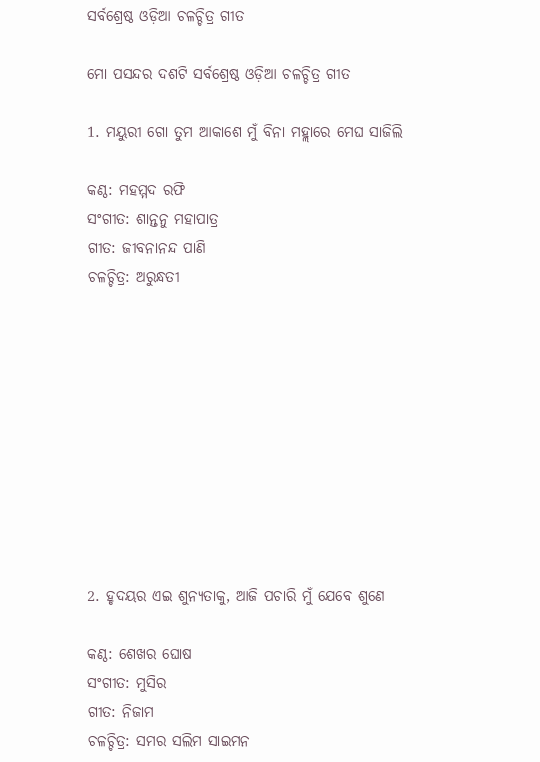ସର୍ବଶ୍ରେଷ୍ଠ ଓଡ଼ିଆ ଚଳଚ୍ଚିତ୍ର ଗୀତ

ମୋ ପସନ୍ଦର ଦଶଟି ସର୍ବଶ୍ରେଷ୍ଠ ଓଡ଼ିଆ ଚଳଚ୍ଚିତ୍ର ଗୀତ

1. ମୟୁରୀ ଗୋ ତୁମ ଆକାଶେ ମୁଁ ବିନା ମହ୍ଲାରେ ମେଘ ସାଜିଲି

କଣ୍ଠ: ମହମ୍ମଦ ରଫି
ସଂଗୀତ: ଶାନ୍ତନୁ ମହାପାତ୍ର
ଗୀତ: ଜୀବନାନନ୍ଦ ପାଣି
ଚଳଚ୍ଚିତ୍ର: ଅରୁନ୍ଧତୀ










2. ହୃଦୟର ଏଇ ଶୁନ୍ୟତାକୁ, ଆଜି ପଚାରି ମୁଁ ଯେବେ ଶୁଣେ

କଣ୍ଠ: ଶେଖର ଘୋଷ
ସଂଗୀତ: ମୁସିର
ଗୀତ: ନିଜାମ
ଚଳଚ୍ଚିତ୍ର: ସମର ସଲିମ ସାଇମନ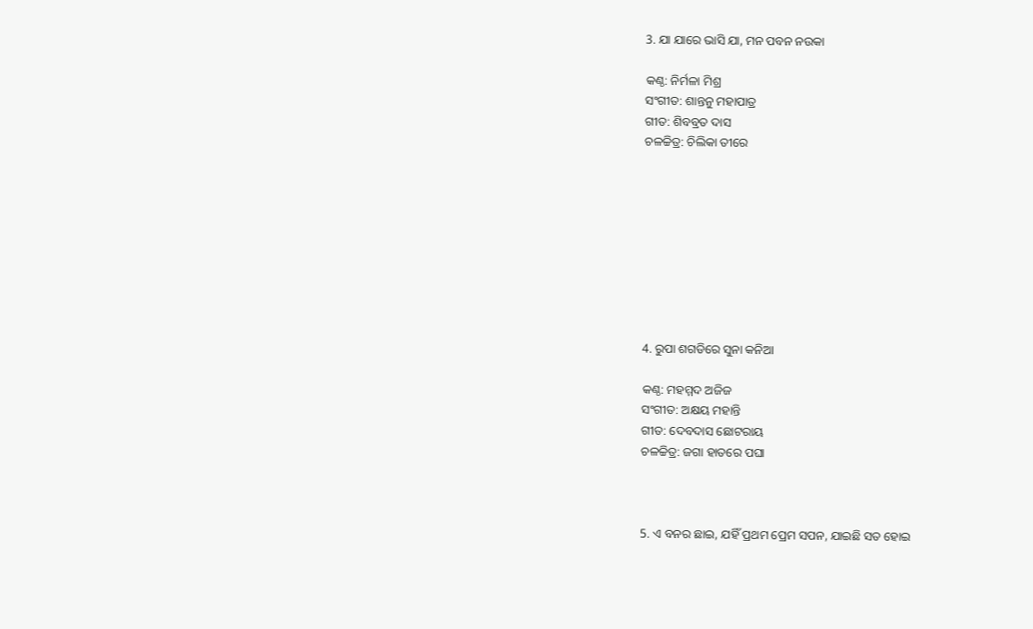3. ଯା ଯାରେ ଭାସି ଯା, ମନ ପବନ ନଉକା

କଣ୍ଠ: ନିର୍ମଳା ମିଶ୍ର
ସଂଗୀତ: ଶାନ୍ତନୁ ମହାପାତ୍ର
ଗୀତ: ଶିବବ୍ରତ ଦାସ
ଚଳଚ୍ଚିତ୍ର: ଚିଲିକା ତୀରେ









4. ରୁପା ଶଗଡିରେ ସୁନା କନିଆ

କଣ୍ଠ: ମହମ୍ମଦ ଅଜିଜ
ସଂଗୀତ: ଅକ୍ଷୟ ମହାନ୍ତି
ଗୀତ: ଦେବଦାସ ଛୋଟରାୟ
ଚଳଚ୍ଚିତ୍ର: ଜଗା ହାତରେ ପଘା



5. ଏ ବନର ଛାଇ, ଯହିଁ ପ୍ରଥମ ପ୍ରେମ ସପନ, ଯାଇଛି ସତ ହୋଇ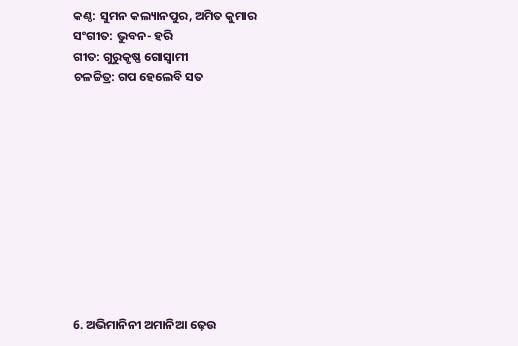କଣ୍ଠ: ସୁମନ କଲ୍ୟାନପୁର, ଅମିତ କୁମାର
ସଂଗୀତ: ଭୁବନ- ହରି
ଗୀତ: ଗୁରୁକୃଷ୍ଣ ଗୋସ୍ବାମୀ
ଚଳଚ୍ଚିତ୍ର: ଗପ ହେଲେବି ସତ











6. ଅଭିମାନିନୀ ଅମାନିଆ ଢ଼େଉ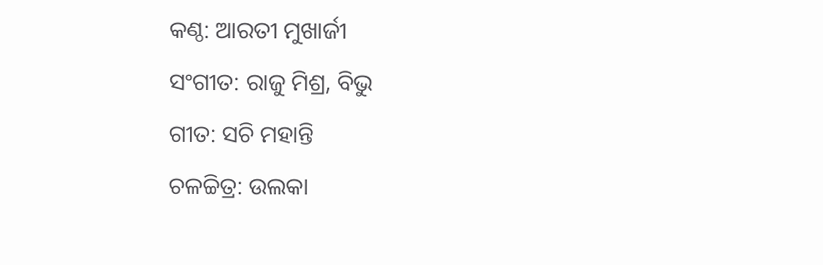କଣ୍ଠ: ଆରତୀ ମୁଖାର୍ଜୀ
ସଂଗୀତ: ରାଜୁ ମିଶ୍ର, ବିଭୁ
ଗୀତ: ସଚି ମହାନ୍ତି
ଚଳଚ୍ଚିତ୍ର: ଉଲକା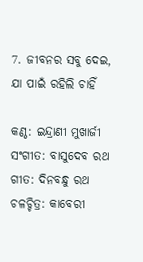7. ଜୀବନର ସବୁ ଦେଇ, ଯା ପାଇଁ ରହିଲି ଚାହିଁ

କଣ୍ଠ: ଇନ୍ଦ୍ରାଣୀ ମୁଖାର୍ଜୀ
ସଂଗୀତ: ବାସୁଦେବ ରଥ
ଗୀତ: ଦିନବନ୍ଧୁ ରଥ
ଚଳଚ୍ଚିତ୍ର: କାବେରୀ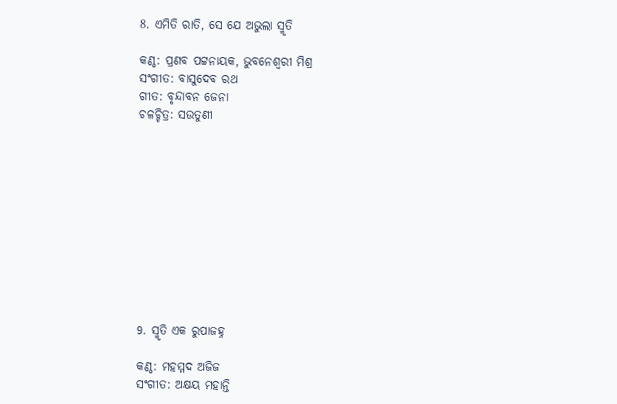8. ଏମିତି ରାତି, ସେ ଯେ ଅଭୁଲା ସ୍ମୃତି

କଣ୍ଠ: ପ୍ରଣବ ପଟ୍ଟନାୟକ, ଭୁବନେଶ୍ବରୀ ମିଶ୍ର
ସଂଗୀତ: ବାସୁଦେବ ରଥ
ଗୀତ: ବୃନ୍ଦାବନ ଜେନା
ଚଳଚ୍ଚିତ୍ର: ସଉତୁଣୀ











9. ସ୍ମୃତି ଏକ ରୁପାଜହ୍ନ

କଣ୍ଠ: ମହମ୍ମଦ ଅଜିଜ
ସଂଗୀତ: ଅକ୍ଷୟ ମହାନ୍ତି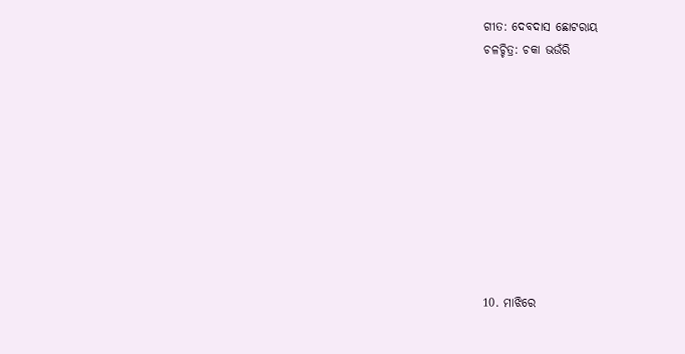ଗୀତ: ଦେବଦାସ ଛୋଟରାୟ
ଚଳଚ୍ଚିତ୍ର: ଚକା ଭଉଁରି










10. ମାଝିରେ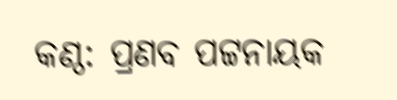କଣ୍ଠ: ପ୍ରଣବ ପଟ୍ଟନାୟକ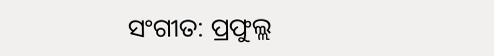ସଂଗୀତ: ପ୍ରଫୁଲ୍ଲ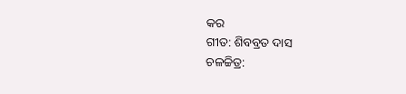କର
ଗୀତ: ଶିବବ୍ରତ ଦାସ
ଚଳଚ୍ଚିତ୍ର: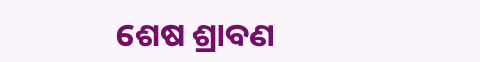ଶେଷ ଶ୍ରାବଣ